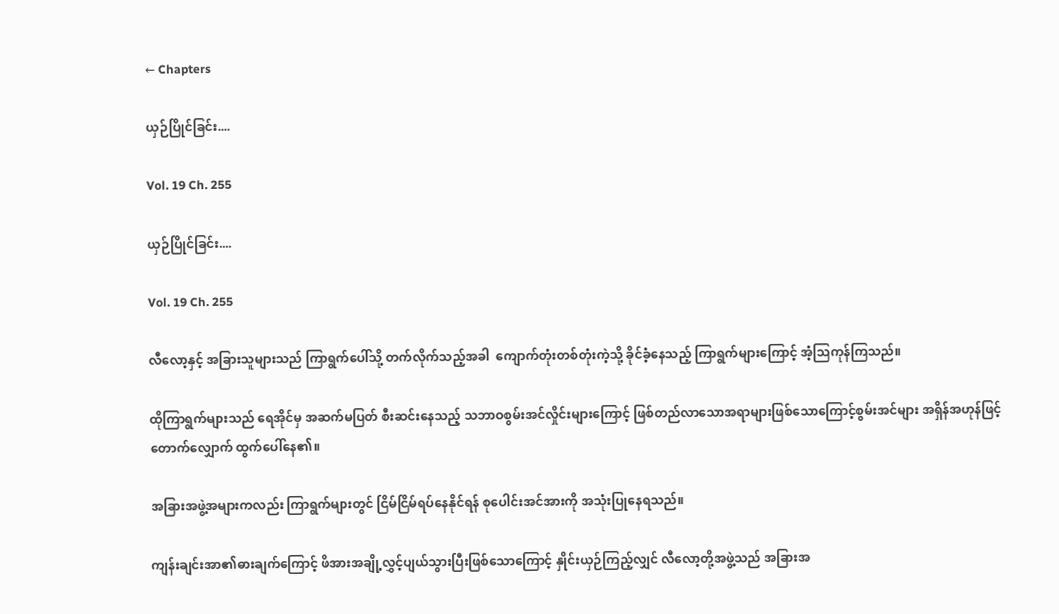← Chapters

ယှဉ်ပြိုင်ခြင်း....

Vol. 19 Ch. 255

ယှဉ်ပြိုင်ခြင်း....

Vol. 19 Ch. 255

လီလော့နှင့် အခြားသူများသည် ကြာရွက်ပေါ်သို့ တက်လိုက်သည့်အခါ  ကျောက်တုံးတစ်တုံးကဲ့သို့ ခိုင်ခံ့နေသည့် ကြာရွက်များကြောင့် အံ့သြကုန်ကြသည်။

ထိုကြာရွက်များသည် ရေအိုင်မှ အဆက်မပြတ် စီးဆင်းနေသည့် သဘာဝစွမ်းအင်လှိုင်းများကြောင့် ဖြစ်တည်လာသောအရာများဖြစ်သောကြောင့်စွမ်းအင်များ အရှိန်အဟုန်ဖြင့် တောက်လျှောက် ထွက်ပေါ်နေ၏။

အခြားအဖွဲ့အများကလည်း ကြာရွက်များတွင် ငြိမ်ငြိမ်ရပ်နေနိုင်ရန် စုပေါင်းအင်အားကို အသုံးပြုနေရသည်။

ကျန်းချင်းအာ၏ဓားချက်ကြောင့် ဖိအားအချို့လွှင့်ပျယ်သွားပြီးဖြစ်သောကြောင့် နှိုင်းယှဉ်ကြည့်လျှင် လီလော့တို့အဖွဲ့သည် အခြားအ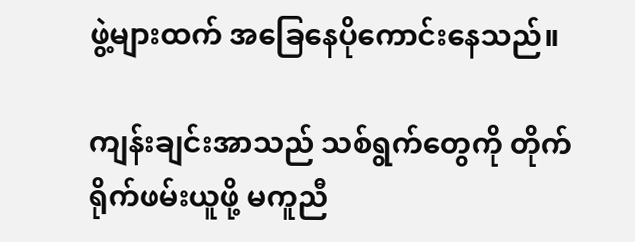ဖွဲ့များထက် အခြေနေပိုကောင်းနေသည်။

ကျန်းချင်းအာသည် သစ်ရွက်တွေကို တိုက်ရိုက်ဖမ်းယူဖို့ မကူညီ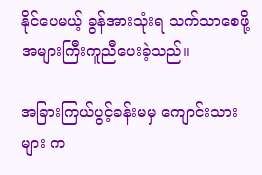နိုင်ပေမယ့် ခွန်အားသုံးရ သက်သာစေဖို့အများကြီးကူညီပေးခဲ့သည်။

အခြားကြယ်ပွင့်ခန်းမမှ ကျောင်းသားများ က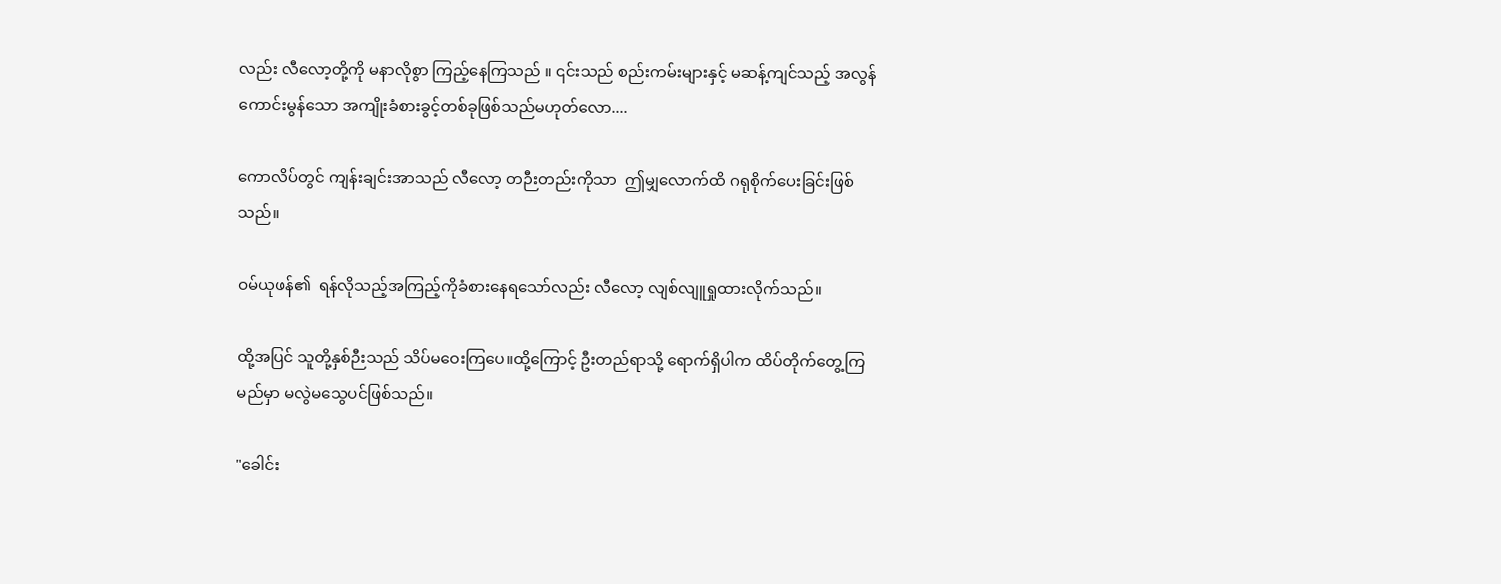လည်း လီလော့တို့ကို မနာလိုစွာ ကြည့်နေကြသည် ။ ၎င်းသည် စည်းကမ်းများနှင့် မဆန့်ကျင်သည့် အလွန်ကောင်းမွန်သော အကျိုးခံစားခွင့်တစ်ခုဖြစ်သည်မဟုတ်လော....

ကောလိပ်တွင် ကျန်းချင်းအာသည် လီလော့ တဉီးတည်းကိုသာ  ဤမျှလောက်ထိ ဂရုစိုက်ပေးခြင်းဖြစ်သည်။

ဝမ်ယုဖန်၏  ရန်လိုသည့်အကြည့်ကိုခံစားနေရသော်လည်း လီလော့ လျစ်လျူရှုထားလိုက်သည်။

ထို့အပြင် သူတို့နှစ်ဉီးသည် သိပ်မဝေးကြပေ။ထို့ကြောင့် ဦးတည်ရာသို့ ရောက်ရှိပါက ထိပ်တိုက်တွေ့ကြမည်မှာ မလွဲမသွေပင်ဖြစ်သည်။

"ခေါင်း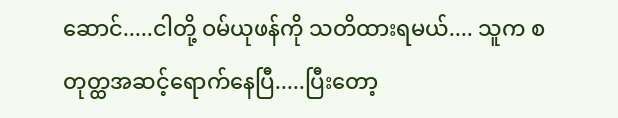ဆောင်.....ငါတို့ ဝမ်ယုဖန်ကို သတိထားရမယ်.... သူက စတုတ္ထအဆင့်ရောက်နေပြီ.....ပြီးတော့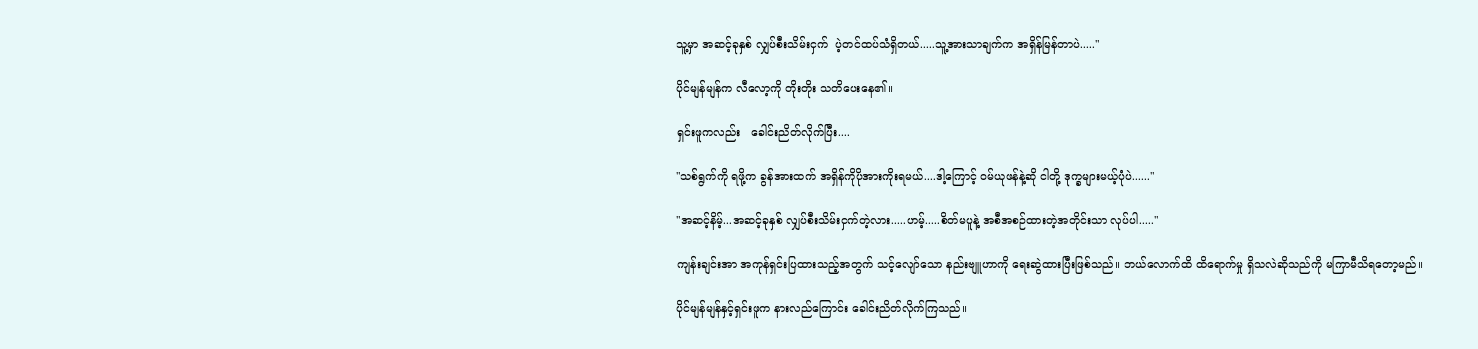သူ့မှာ အဆင့်ခုနှစ် လျှပ်စီးသိမ်းငှက်  ပဲ့တင်ထပ်သံရှိတယ်.....သူ့အားသာချက်က အရှိန်မြန်တာပဲ....."

ပိုင်မျန်မျန်က လီလော့ကို တိုးတိုး သတိပေးနေ၏။

ရှင်းဖူကလည်း   ခေါင်းညိတ်လိုက်ပြီး....

"သစ်ရွက်ကို ရဖို့က ခွန်အားထက် အရှိန်ကိုပိုအားကိုးရမယ်....ဒါ့ကြောင့် ဝမ်ယုဖန်နဲ့ဆို ငါတို့ ဒုက္ခများမယ့်ပုံပဲ......"

"အဆင့်နိမ့်...အဆင့်ခုနှစ် လျှပ်စီးသိမ်းငှက်တဲ့လား.....ဟမ့်.....စိတ်မပူနဲ့ အစီအစဉ်ထားတဲ့အတိုင်းသာ လုပ်ပါ....."

ကျန်းချင်းအာ အကုန်ရှင်းပြထားသည့်အတွက် သင့်လျော်သော နည်းဗျူဟာကို ရေးဆွဲထားပြီးဖြစ်သည်။ ဘယ်လောက်ထိ ထိရောက်မှု ရှိသလဲဆိုသည်ကို မကြာမီသိရတော့မည်။

ပိုင်မျန်မျန်နှင့်ရှင်းဖူက နားလည်ကြောင်း ခေါင်းညိတ်လိုက်ကြသည်။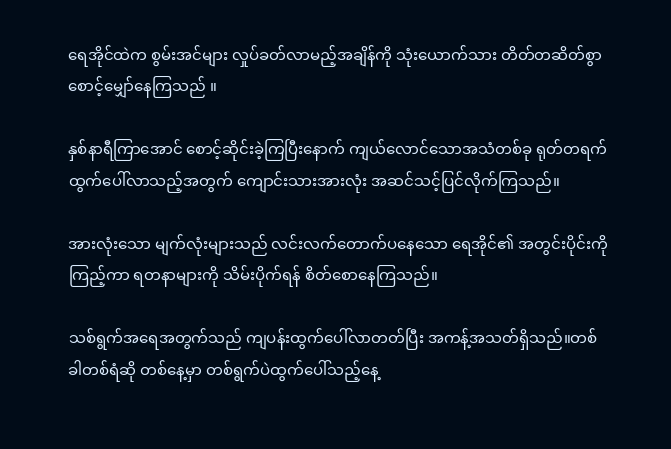ရေအိုင်ထဲက စွမ်းအင်များ လှုပ်ခတ်လာမည့်အချိန်ကို သုံးယောက်သား တိတ်တဆိတ်စွာစောင့်မျှော်နေကြသည် ။

နှစ်နာရီကြာအောင် စောင့်ဆိုင်းခဲ့ကြပြီးနောက် ကျယ်လောင်သောအသံတစ်ခု ရုတ်တရက်ထွက်ပေါ်လာသည့်အတွက် ကျောင်းသားအားလုံး အဆင်သင့်ပြင်လိုက်ကြသည်။

အားလုံးသော မျက်လုံးများသည် လင်းလက်တောက်ပနေသော ရေအိုင်၏ အတွင်းပိုင်းကို ကြည့်ကာ ရတနာများကို သိမ်းပိုက်ရန် စိတ်စောနေကြသည်။

သစ်ရွက်အရေအတွက်သည် ကျပန်းထွက်ပေါ်လာတတ်ပြီး အကန့်အသတ်ရှိသည်။တစ်ခါတစ်ရံဆို တစ်နေ့မှာ တစ်ရွက်ပဲထွက်ပေါ်သည့်နေ့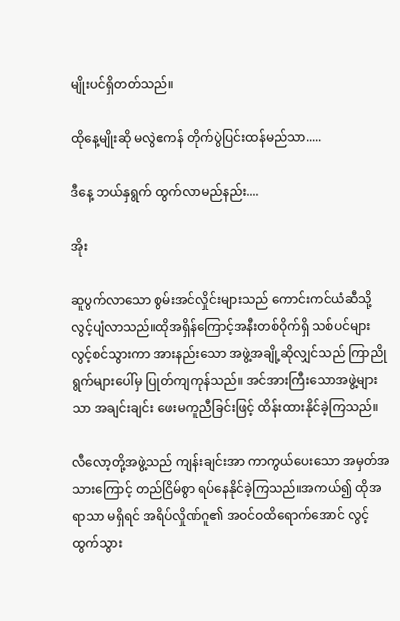မျိုးပင်ရှိတတ်သည်။

ထိုနေ့မျိုးဆို မလွဲဧကန် တိုက်ပွဲပြင်းထန်မည်သာ.....

ဒီနေ့ ဘယ်နှရွက် ထွက်လာမည်နည်း....

အိုး

ဆူပွက်လာသော စွမ်းအင်လှိုင်းများသည် ကောင်းကင်ယံဆီသို့ လွင့်ပျံလာသည်။ထိုအရှိန်ကြောင့်အနီးတစ်ဝိုက်ရှိ သစ်ပင်များ လွင့်စင်သွားကာ အားနည်းသော အဖွဲ့အချို့ဆိုလျှင်သည် ကြာညိုရွက်များပေါ်မှ ပြုတ်ကျကုန်သည်။ အင်အားကြီးသောအဖွဲ့များသာ အချင်းချင်း ဖေးမကူညီခြင်းဖြင့် ထိန်းထားနိုင်ခဲ့ကြသည်။

လီလော့တို့အဖွဲ့သည် ကျန်းချင်းအာ ကာကွယ်ပေးသော အမှတ်အသားကြောင့် တည်ငြိမ်စွာ ရပ်နေနိုင်ခဲ့ကြသည်။အကယ်၍ ထိုအရာသာ မရှိရင် အရိပ်လှိုဏ်ဂူ၏ အဝင်ဝထိရောက်အောင် လွင့်ထွက်သွား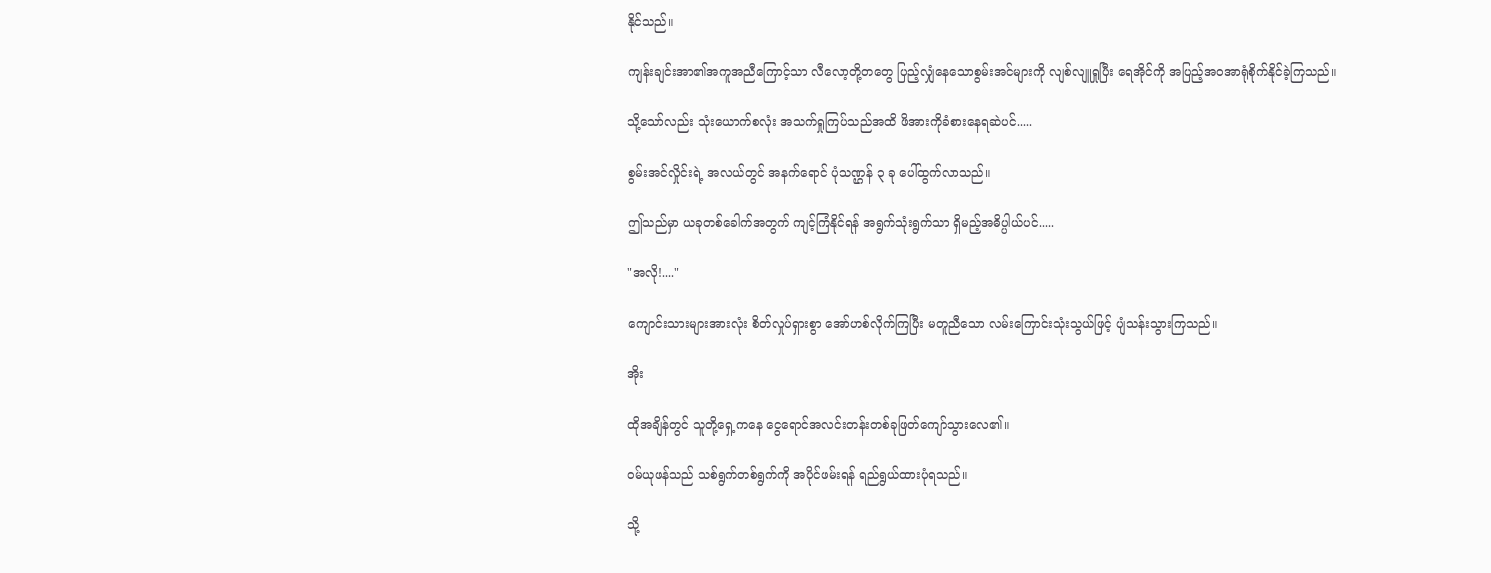နိုင်သည်။

ကျန်းချင်းအာ၏အကူအညီကြောင့်သာ လီလော့တို့တတွေ ပြည့်လျှံနေသောစွမ်းအင်များကို လျစ်လျူရှုပြီး ရေအိုင်ကို အပြည့်အဝအာရုံစိုက်နိုင်ခဲ့ကြသည်။

သို့သော်လည်း သုံးယောက်စလုံး အသက်ရှုကြပ်သည်အထိ ဖိအားကိုခံစားနေရဆဲပင်.....

စွမ်းအင်လှိုင်းရဲ့ အလယ်တွင် အနက်ရောင် ပုံသဏ္ဌန် ၃ ခု ပေါ်ထွက်လာသည်။

ဤသည်မှာ ယခုတစ်ခေါက်အတွက် ကျင့်ကြံနိုင်ရန် အရွက်သုံးရွက်သာ ရှိမည့်အဓိပ္ပါယ်ပင်.....

"အလို!...."

ကျောင်းသားများအားလုံး စိတ်လှုပ်ရှားစွာ အော်ဟစ်လိုက်ကြပြီး မတူညီသော လမ်းကြောင်းသုံးသွယ်ဖြင့် ပျံသန်းသွားကြသည်။

အိုး

ထိုအချိန်တွင် သူတို့ရှေ့ကနေ ငွေရောင်အလင်းတန်းတစ်ခုဖြတ်ကျော်သွားလေ၏။

ဝမ်ယုဖန်သည် သစ်ရွက်တစ်ရွက်ကို အပိုင်ဖမ်းရန် ရည်ရွယ်ထားပုံရသည်။

သို့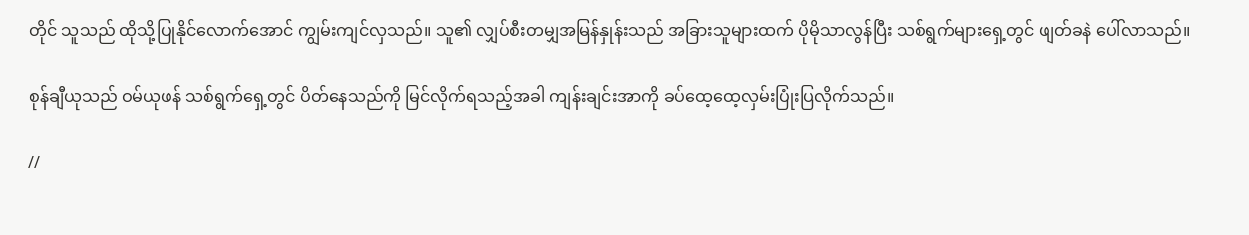တိုင် သူသည် ထိုသို့ပြုနိုင်လောက်အောင် ကျွမ်းကျင်လှသည်။ သူ၏ လျှပ်စီးတမျှအမြန်နှုန်းသည် အခြားသူများထက် ပိုမိုသာလွန်ပြီး သစ်ရွက်များရှေ့တွင် ဖျတ်ခနဲ ပေါ်လာသည်။

စုန်ချီယုသည် ဝမ်ယုဖန် သစ်ရွက်ရှေ့တွင် ပိတ်နေသည်ကို မြင်လိုက်ရသည့်အခါ ကျန်းချင်းအာကို ခပ်ထေ့ထေ့လှမ်းပြုံးပြလိုက်သည်။

//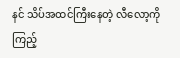နင် သိပ်အထင်ကြီးနေတဲ့ လီလော့ကိုကြည့်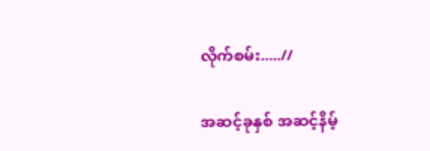လိုက်စမ်း.....//

အဆင့်ခုနှစ် အဆင့်နိမ့်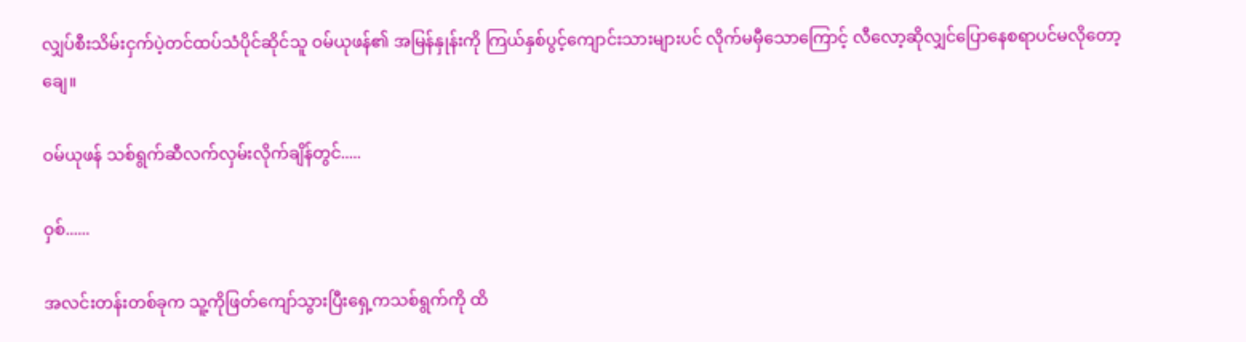လျှပ်စီးသိမ်းငှက်ပဲ့တင်ထပ်သံပိုင်ဆိုင်သူ ဝမ်ယုဖန်၏ အမြန်နှုန်းကို ကြယ်နှစ်ပွင့်ကျောင်းသားများပင် လိုက်မမှီသောကြောင့် လီလော့ဆိုလျှင်ပြောနေစရာပင်မလိုတော့ချေ။

ဝမ်ယုဖန် သစ်ရွက်ဆီလက်လှမ်းလိုက်ချိန်တွင်.....

ဝှစ်......

အလင်းတန်းတစ်ခုက သူ့ကိုဖြတ်ကျော်သွားပြီးရှေ့ကသစ်ရွက်ကို ထိ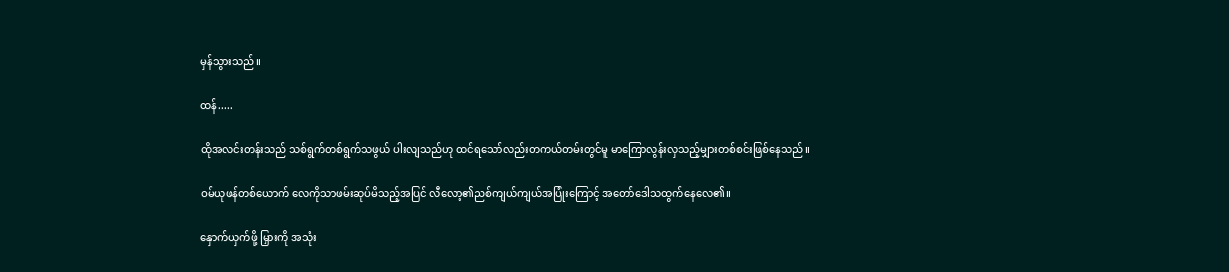မှန်သွားသည်။

ထန်.....

ထိုအလင်းတန်းသည် သစ်ရွက်တစ်ရွက်သဖွယ် ပါးလျသည်ဟု ထင်ရသော်လည်းတကယ်တမ်းတွင်မူ မာကြောလွန်းလှသည့်မျှားတစ်စင်းဖြစ်နေသည်။

ဝမ်ယုဖန်တစ်ယောက် လေကိုသာဖမ်းဆုပ်မိသည့်အပြင် လီလော့၏ညစ်ကျယ်ကျယ်အပြုံးကြောင့် အတော်ဒေါသထွက်နေလေ၏။

နှောက်ယှက်ဖို့ မြှားကို အသုံး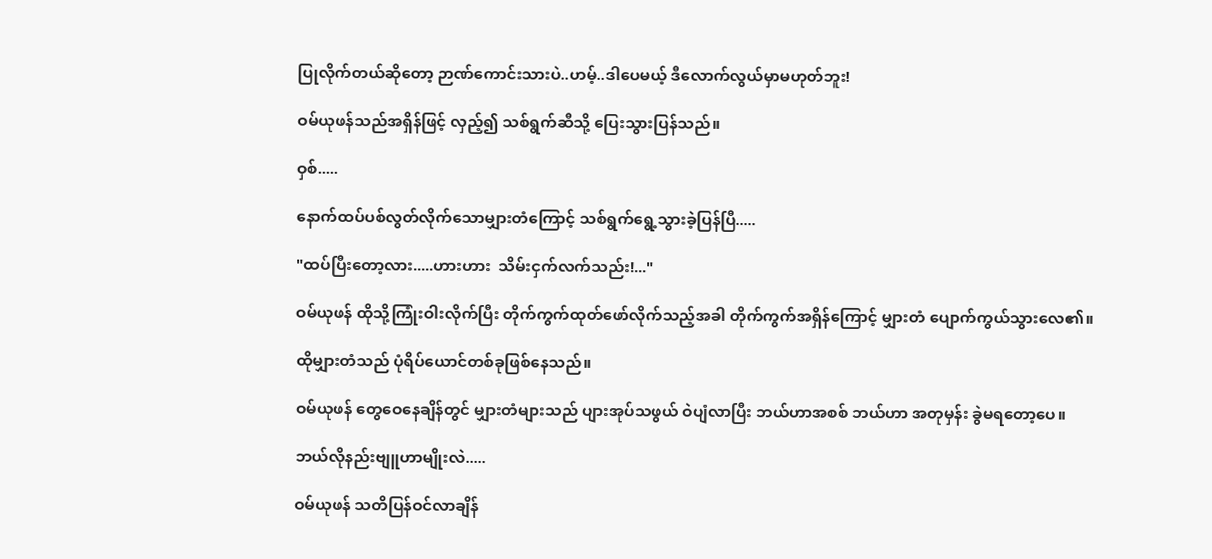ပြုလိုက်တယ်ဆိုတော့ ဉာဏ်ကောင်းသားပဲ..ဟမ့်..ဒါပေမယ့် ဒီလောက်လွယ်မှာမဟုတ်ဘူး!

ဝမ်ယုဖန်သည်အရှိန်ဖြင့် လှည့်၍ သစ်ရွက်ဆီသို့ ပြေးသွားပြန်သည်။

ဝှစ်.....

နောက်ထပ်ပစ်လွတ်လိုက်သောမျှားတံကြောင့် သစ်ရွက်ရွေ့သွားခဲ့ပြန်ပြီ.....

"ထပ်ပြီးတော့လား.....ဟားဟား  သိမ်းငှက်လက်သည်း!..."

ဝမ်ယုဖန် ထိုသို့ကြုံးဝါးလိုက်ပြီး တိုက်ကွက်ထုတ်ဖော်လိုက်သည့်အခါ တိုက်ကွက်အရှိန်ကြောင့် မျှားတံ ပျောက်ကွယ်သွားလေ၏။

ထိုမျှားတံသည် ပုံရိပ်ယောင်တစ်ခုဖြစ်နေသည်။

ဝမ်ယုဖန် တွေဝေနေချိန်တွင် မျှားတံများသည် ပျားအုပ်သဖွယ် ဝဲပျံလာပြီး ဘယ်ဟာအစစ် ဘယ်ဟာ အတုမှန်း ခွဲမရတော့ပေ။

ဘယ်လိုနည်းဗျူဟာမျိုးလဲ.....

ဝမ်ယုဖန် သတိပြန်ဝင်လာချိန်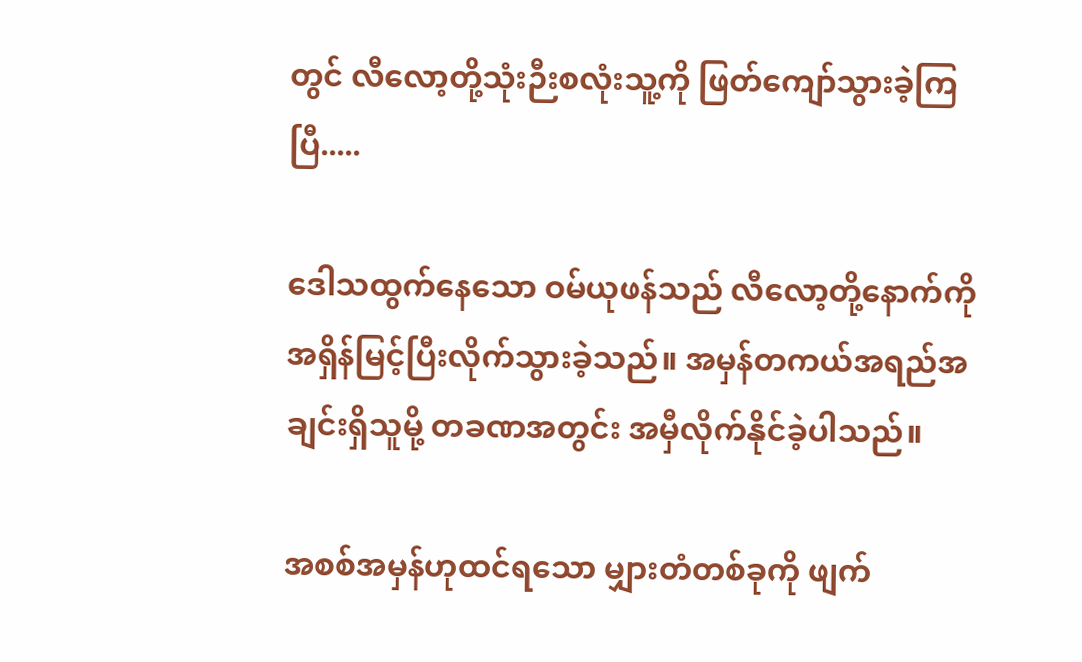တွင် လီလော့တို့သုံးဉီးစလုံးသူ့ကို ဖြတ်ကျော်သွားခဲ့ကြပြီ.....

ဒေါသထွက်နေသော ဝမ်ယုဖန်သည် လီလော့တို့နောက်ကိုအရှိန်မြင့်ပြီးလိုက်သွားခဲ့သည်။ အမှန်တကယ်အရည်အချင်းရှိသူမို့ တခဏအတွင်း အမှီလိုက်နိုင်ခဲ့ပါသည်။

အစစ်အမှန်ဟုထင်ရသော မျှားတံတစ်ခုကို ဖျက်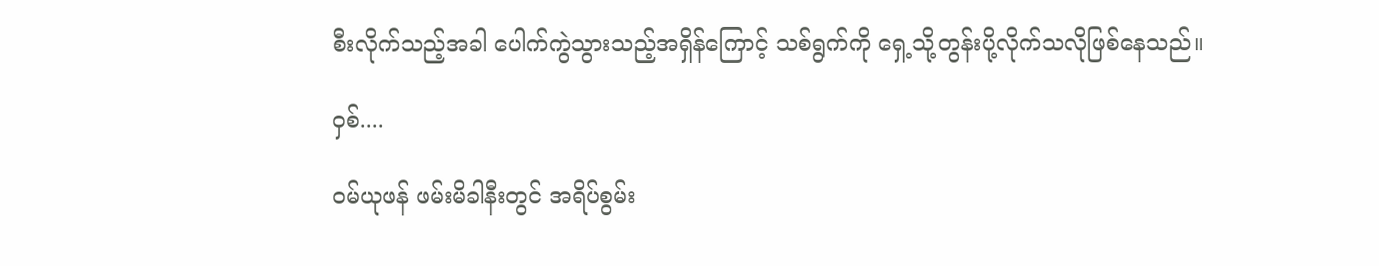စီးလိုက်သည့်အခါ ပေါက်ကွဲသွားသည့်အရှိန်ကြောင့် သစ်ရွက်ကို ရှေ့သို့တွန်းပို့လိုက်သလိုဖြစ်နေသည်။

ဝှစ်....

ဝမ်ယုဖန် ဖမ်းမိခါနီးတွင် အရိပ်စွမ်း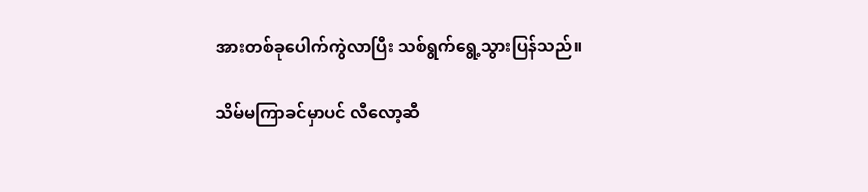အားတစ်ခုပေါက်ကွဲလာပြီး သစ်ရွက်ရွေ့သွားပြန်သည်။

သိမ်မကြာခင်မှာပင် လီလော့ဆီ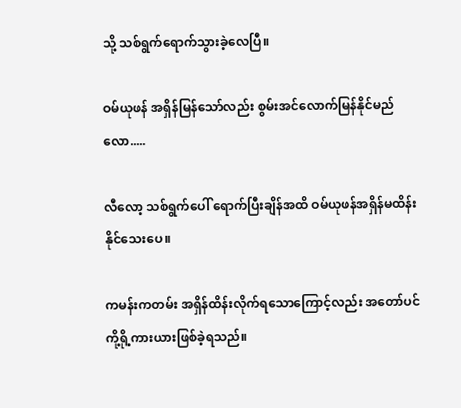သို့ သစ်ရွက်ရောက်သွားခဲ့လေပြီ။

ဝမ်ယုဖန် အရှိန်မြန်သော်လည်း စွမ်းအင်လောက်မြန်နိုင်မည်လော.....

လီလော့ သစ်ရွက်ပေါ် ရောက်ပြီးချိန်အထိ ဝမ်ယုဖန်အရှိန်မထိန်းနိုင်သေးပေ။

ကမန်းကတမ်း အရှိန်ထိန်းလိုက်ရသောကြောင့်လည်း အတော်ပင်ကို့ရို့ကားယားဖြစ်ခဲ့ရသည်။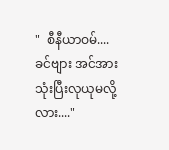"  စီနီယာဝမ်....ခင်ဗျား အင်အားသုံးပြီးလုယုမလို့လား...."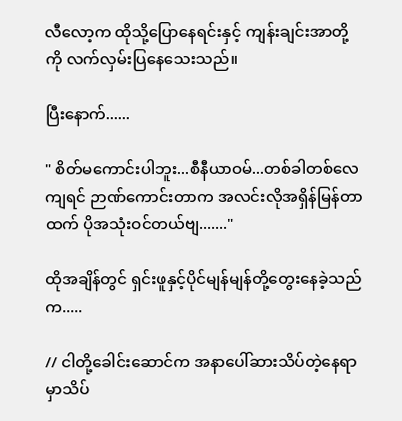လီလော့က ထိုသို့ပြောနေရင်းနှင့် ကျန်းချင်းအာတို့ကို လက်လှမ်းပြနေသေးသည်။

ပြီးနောက်......

" စိတ်မကောင်းပါဘူး...စီနီယာဝမ်...တစ်ခါတစ်လေကျရင် ဉာဏ်ကောင်းတာက အလင်းလိုအရှိန်မြန်တာထက် ပိုအသုံးဝင်တယ်ဗျ......."

ထိုအချိန်တွင် ရှင်းဖူနှင့်ပိုင်မျန်မျန်တို့တွေးနေခဲ့သည်က.....

// ငါတို့ခေါင်းဆောင်က အနာပေါ်ဆားသိပ်တဲ့နေရာမှာသိပ်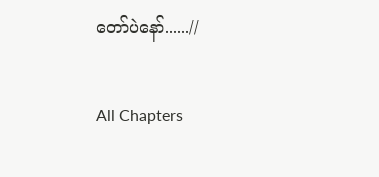တော်ပဲနော်......//

All Chapters